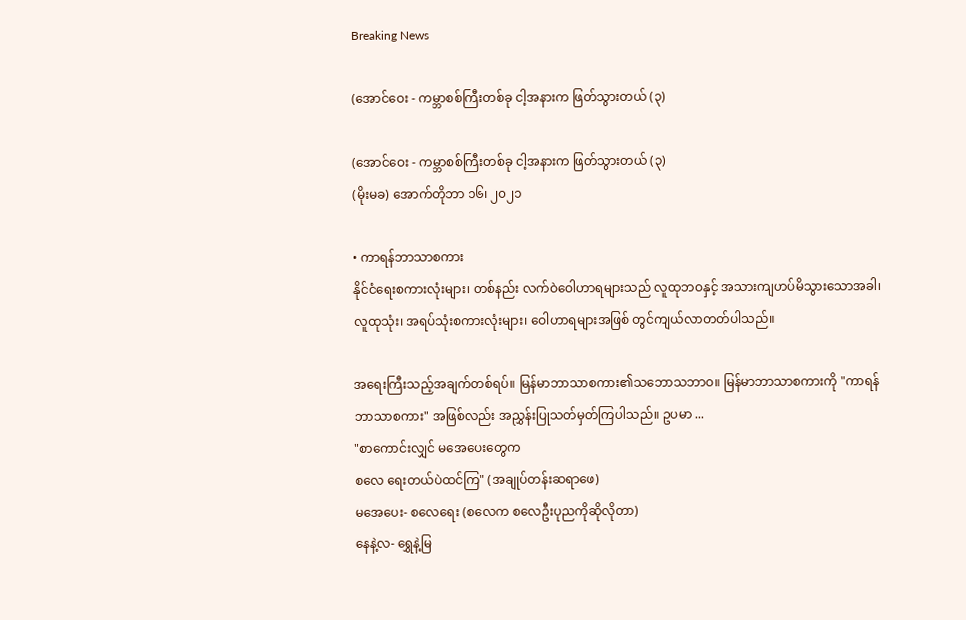Breaking News

(အောင်ဝေး - ကမ္ဘာစစ်ကြီးတစ်ခု ငါ့အနားက ဖြတ်သွားတယ် (၃)

(အောင်ဝေး - ကမ္ဘာစစ်ကြီးတစ်ခု ငါ့အနားက ဖြတ်သွားတယ် (၃)
(မိုးမခ) အောက်တိုဘာ ၁၆၊ ၂၀၂၁

• ကာရန်ဘာသာစကား
နိုင်ငံရေးစကားလုံးများ၊ တစ်နည်း လက်ဝဲဝေါဟာရများသည် လူထုဘဝနှင့် အသားကျဟပ်မိသွားသောအခါ၊ လူထုသုံး၊ အရပ်သုံးစကားလုံးများ၊ ဝေါဟာရများအဖြစ် တွင်ကျယ်လာတတ်ပါသည်။

အရေးကြီးသည့်အချက်တစ်ရပ်။ မြန်မာဘာသာစကား၏သဘောသဘာဝ။ မြန်မာဘာသာစကားကို "ကာရန်ဘာသာစကား" အဖြစ်လည်း အညွှန်းပြုသတ်မှတ်ကြပါသည်။ ဥပမာ ...
"စာကောင်းလျှင် မအေပေးတွေက
စလေ ရေးတယ်ပဲထင်ကြ" (အချုပ်တန်းဆရာဖေ)
မအေပေး- စလေရေး (စလေက စလေဦးပုညကိုဆိုလိုတာ)
နေနဲ့လ- ရွှေနဲ့မြ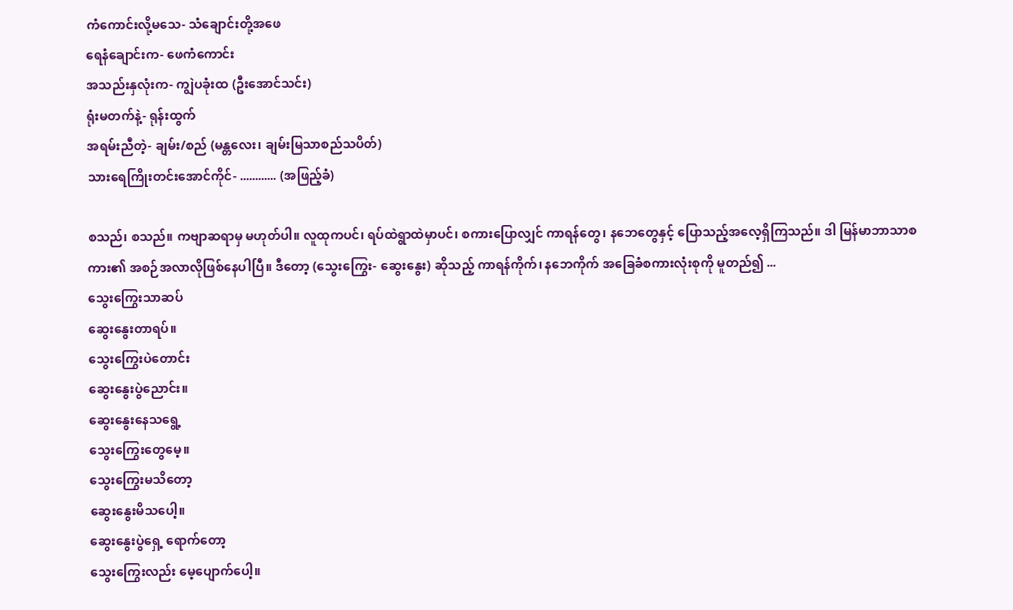ကံကောင်းလို့မသေ- သံချောင်းတို့အဖေ
ရေနံချောင်းက- ဖေကံကောင်း
အသည်းနှလုံးက- ကျွဲပခုံးထ (ဦးအောင်သင်း)
ရုံးမတက်နဲ့- ရုန်းထွက်
အရမ်းညီတဲ့- ချမ်း/စည် (မန္တလေး၊ ချမ်းမြသာစည်သပိတ်)
သားရေကြိုးတင်းအောင်ကိုင်- ............ (အဖြည့်ခံ)

စသည်၊ စသည်။ ကဗျာဆရာမှ မဟုတ်ပါ။ လူထုကပင်၊ ရပ်ထဲရွာထဲမှာပင်၊ စကားပြောလျှင် ကာရန်တွေ၊ နဘေတွေနှင့် ပြောသည့်အလေ့ရှိကြသည်။ ဒါ မြန်မာဘာသာစကား၏ အစဉ်အလာလိုဖြစ်နေပါပြီ။ ဒီတော့ (သွေးကြွေး- ဆွေးနွေး) ဆိုသည့် ကာရန်ကိုက်၊ နဘေကိုက် အခြေခံစကားလုံးစုကို မူတည်၍ ...
သွေးကြွေးသာဆပ်
ဆွေးနွေးတာရပ်။
သွေးကြွေးပဲတောင်း
ဆွေးနွေးပွဲညောင်း။
ဆွေးနွေးနေသရွေ့
သွေးကြွေးတွေမေ့။
သွေးကြွေးမသိတော့
ဆွေးနွေးမိသပေါ့။
ဆွေးနွေးပွဲရှေ့ ရောက်တော့
သွေးကြွေးလည်း မေ့ပျောက်ပေါ့။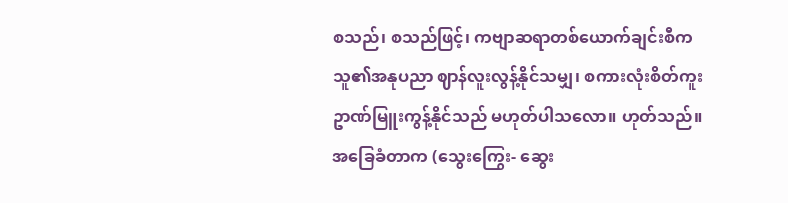စသည်၊ စသည်ဖြင့်၊ ကဗျာဆရာတစ်ယောက်ချင်းစီက သူ၏အနုပညာ ဈာန်လူးလွန့်နိုင်သမျှ၊ စကားလုံးစိတ်ကူးဥာဏ်မြူးကွန့်နိုင်သည် မဟုတ်ပါသလော။ ဟုတ်သည်။ အခြေခံတာက (သွေးကြွေး- ဆွေး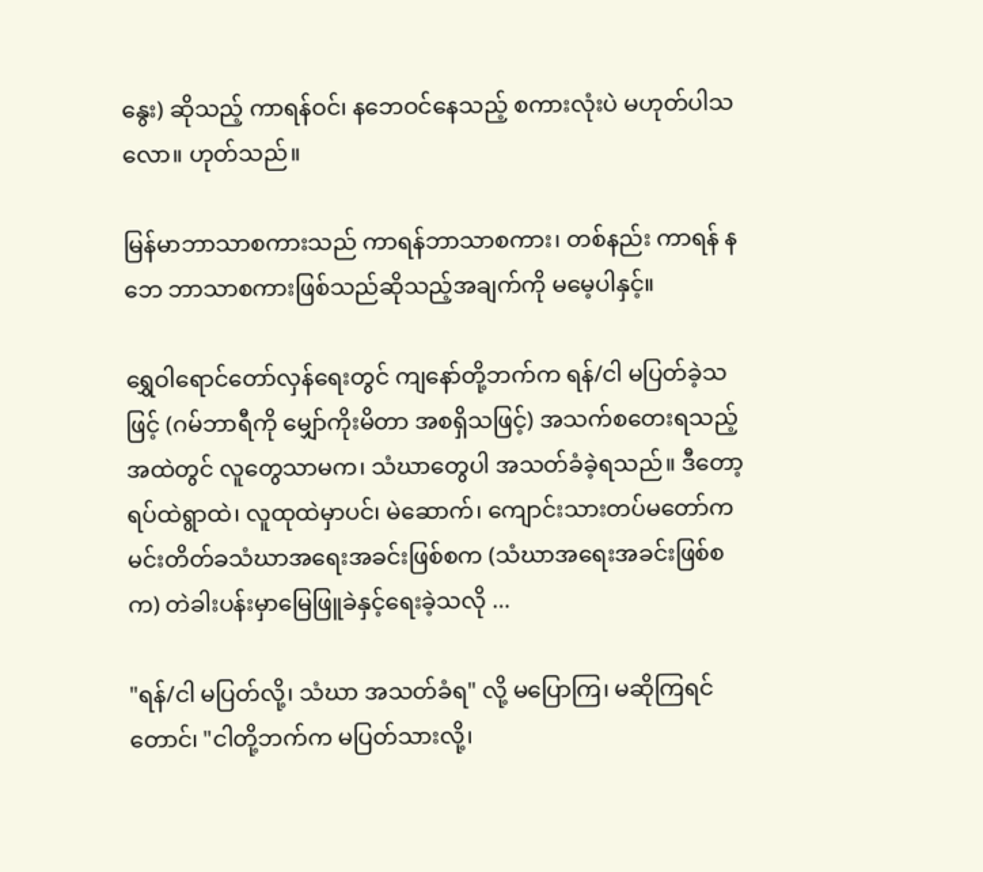နွေး) ဆိုသည့် ကာရန်ဝင်၊ နဘေဝင်နေသည့် စကားလုံးပဲ မဟုတ်ပါသလော။ ဟုတ်သည်။

မြန်မာဘာသာစကားသည် ကာရန်ဘာသာစကား၊ တစ်နည်း ကာရန် နဘေ ဘာသာစကားဖြစ်သည်ဆိုသည့်အချက်ကို မမေ့ပါနှင့်။

ရွှေဝါရောင်တော်လှန်ရေးတွင် ကျနော်တို့ဘက်က ရန်/ငါ မပြတ်ခဲ့သဖြင့် (ဂမ်ဘာရီကို မျှော်ကိုးမိတာ အစရှိသဖြင့်) အသက်စတေးရသည့်အထဲတွင် လူတွေသာမက၊ သံဃာတွေပါ အသတ်ခံခဲ့ရသည်။ ဒီတော့ ရပ်ထဲရွာထဲ၊ လူထုထဲမှာပင်၊ မဲဆောက်၊ ကျောင်းသားတပ်မတော်က မင်းတိတ်ခသံဃာအရေးအခင်းဖြစ်စက (သံဃာအရေးအခင်းဖြစ်စက) တဲခါးပန်းမှာမြေဖြူခဲနှင့်ရေးခဲ့သလို ...

"ရန်/ငါ မပြတ်လို့၊ သံဃာ အသတ်ခံရ" လို့ မပြောကြ၊ မဆိုကြရင်တောင်၊ "ငါတို့ဘက်က မပြတ်သားလို့၊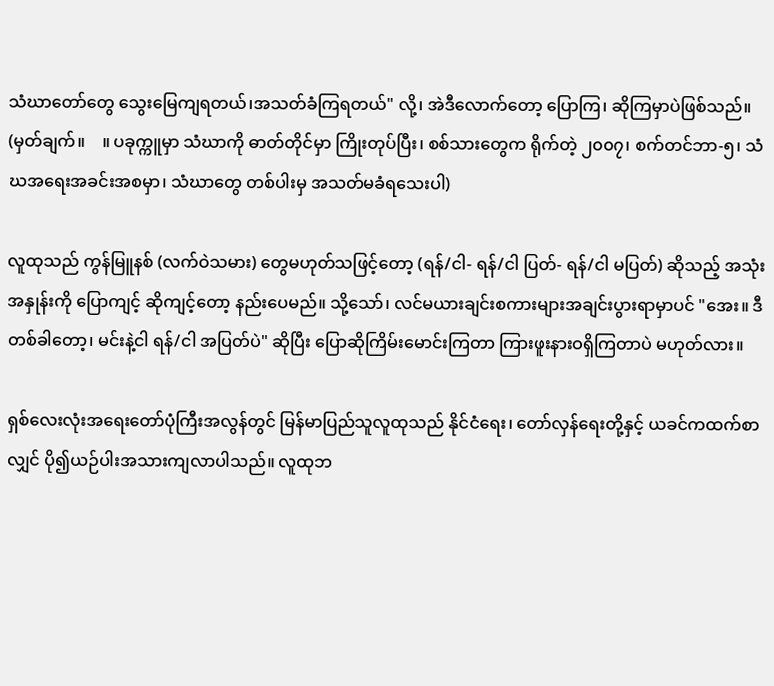သံဃာတော်တွေ သွေးမြေကျရတယ်၊အသတ်ခံကြရတယ်" လို့၊ အဲဒီလောက်တော့ ပြောကြ၊ ဆိုကြမှာပဲဖြစ်သည်။ (မှတ်ချက်။    ။ ပခုက္ကူမှာ သံဃာကို ဓာတ်တိုင်မှာ ကြိုးတုပ်ပြီး၊ စစ်သားတွေက ရိုက်တဲ့ ၂၀၀၇၊ စက်တင်ဘာ-၅၊ သံဃအရေးအခင်းအစမှာ၊ သံဃာတွေ တစ်ပါးမှ အသတ်မခံရသေးပါ)

လူထုသည် ကွန်မြူနစ် (လက်ဝဲသမား) တွေမဟုတ်သဖြင့်တော့ (ရန်/ငါ- ရန်/ငါ ပြတ်- ရန်/ငါ မပြတ်) ဆိုသည့် အသုံးအနှုန်းကို ပြောကျင့် ဆိုကျင့်တော့ နည်းပေမည်။ သို့သော်၊ လင်မယားချင်းစကားများအချင်းပွားရာမှာပင် "အေး။ ဒီတစ်ခါတော့၊ မင်းနဲ့ငါ ရန်/ငါ အပြတ်ပဲ" ဆိုပြီး ပြောဆိုကြိမ်းမောင်းကြတာ ကြားဖူးနားဝရှိကြတာပဲ မဟုတ်လား။

ရှစ်လေးလုံးအရေးတော်ပုံကြီးအလွန်တွင် မြန်မာပြည်သူလူထုသည် နိုင်ငံရေး၊ တော်လှန်ရေးတို့နှင့် ယခင်ကထက်စာလျှင် ပို၍ယဉ်ပါးအသားကျလာပါသည်။ လူထုဘ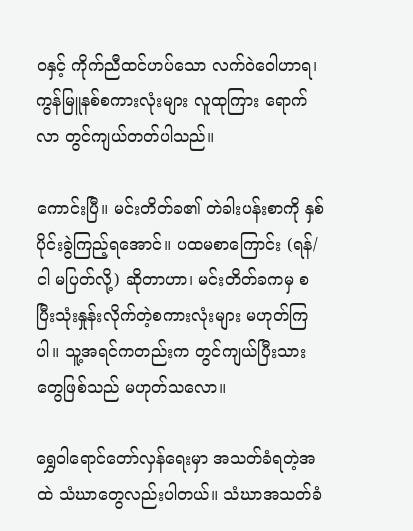ဝနှင့် ကိုက်ညီထင်ဟပ်သော လက်ဝဲဝေါဟာရ၊ ကွန်မြူနစ်စကားလုံးများ လူထုကြား ရောက်လာ တွင်ကျယ်တတ်ပါသည်။

ကောင်းပြီ။ မင်းတိတ်ခ၏ တဲခါးပန်းစာကို နှစ်ပိုင်းခွဲကြည့်ရအောင်။ ပထမစာကြောင်း (ရန်/ငါ မပြတ်လို့) ဆိုတာဟာ၊ မင်းတိတ်ခကမှ စပြီးသုံးနှုန်းလိုက်တဲ့စကားလုံးများ မဟုတ်ကြပါ။ သူ့အရင်ကတည်းက တွင်ကျယ်ပြီးသားတွေဖြစ်သည် မဟုတ်သလော။

ရွှေဝါရောင်တော်လှန်ရေးမှာ အသတ်ခံရတဲ့အထဲ သံဃာတွေလည်းပါတယ်။ သံဃာအသတ်ခံ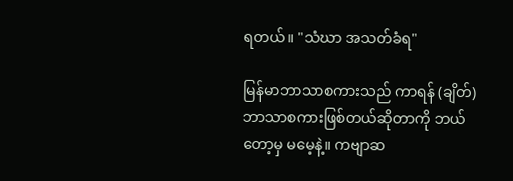ရတယ်။ "သံဃာ အသတ်ခံရ"

မြန်မာဘာသာစကားသည် ကာရန် (ချိတ်) ဘာသာစကားဖြစ်တယ်ဆိုတာကို ဘယ်တော့မှ မမေ့နဲ့။ ကဗျာဆ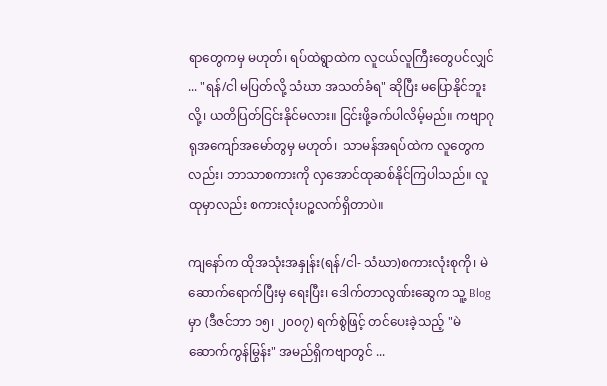ရာတွေကမှ မဟုတ်၊ ရပ်ထဲရွာထဲက လူငယ်လူကြီးတွေပင်လျှင် ... "ရန်/ငါ မပြတ်လို့ သံဃာ အသတ်ခံရ" ဆိုပြီး မပြောနိုင်ဘူးလို့၊ ယတိပြတ်ငြင်းနိုင်မလား။ ငြင်းဖို့ခက်ပါလိမ့်မည်။ ကဗျာဂုရုအကျော်အမော်တွမှ မဟုတ်၊  သာမန်အရပ်ထဲက လူတွေကလည်း၊ ဘာသာစကားကို လှအောင်ထုဆစ်နိုင်ကြပါသည်။ လူထုမှာလည်း စကားလုံးပဉ္စလက်ရှိတာပဲ။

ကျနော်က ထိုအသုံးအနှုန်း(ရန်/ငါ- သံဃာ)စကားလုံးစုကို၊ မဲဆောက်ရောက်ပြီးမှ ရေးပြီး၊ ဒေါက်တာလွဏ်းဆွေက သူ့ Blog မှာ (ဒီဇင်ဘာ ၁၅၊ ၂၀၀၇) ရက်စွဲဖြင့် တင်ပေးခဲ့သည့် "မဲဆောက်ကွန်မြွန်း" အမည်ရှိကဗျာတွင် ...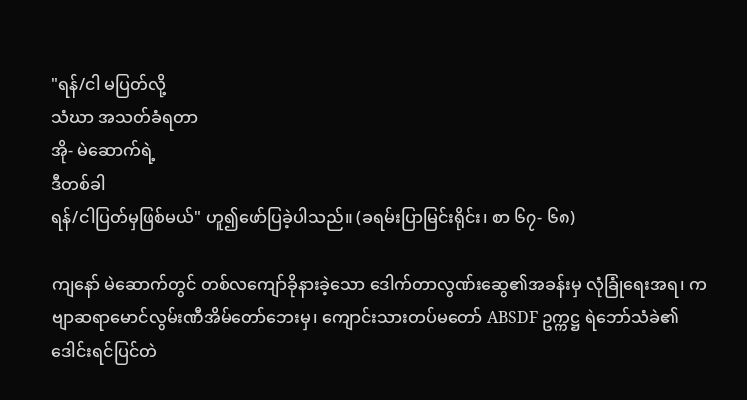"ရန်/ငါ မပြတ်လို့
သံဃာ အသတ်ခံရတာ
အို- မဲဆောက်ရဲ့
ဒီတစ်ခါ
ရန်/ငါပြတ်မှဖြစ်မယ်" ဟူ၍ဖော်ပြခဲ့ပါသည်။ (ခရမ်းပြာမြင်းရိုင်း၊ စာ ၆၇- ၆၈)

ကျနော် မဲဆောက်တွင် တစ်လကျော်ခိုနားခဲ့သော ဒေါက်တာလွဏ်းဆွေ၏အခန်းမှ လုံခြုံရေးအရ၊ ကဗျာဆရာမောင်လွမ်းဏီအိမ်တော်ဘေးမှ၊ ကျောင်းသားတပ်မတော် ABSDF ဥက္ကဋ္ဌ ရဲဘော်သံခဲ၏ဒေါင်းရင်ပြင်တဲ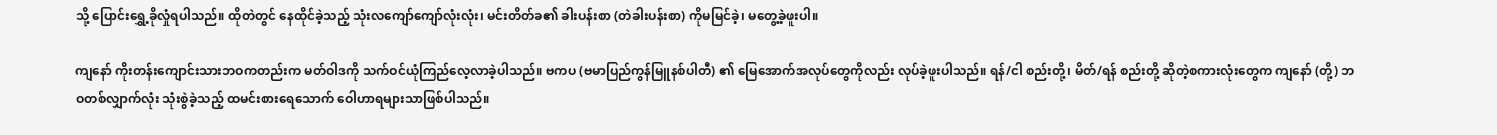သို့ ပြောင်းရွှေ့ခိုလှုံရပါသည်။ ထိုတဲတွင် နေထိုင်ခဲ့သည့် သုံးလကျော်ကျော်လုံးလုံး၊ မင်းတိတ်ခ၏ ခါးပန်းစာ (တဲခါးပန်းစာ) ကိုမမြင်ခဲ့၊ မတွေ့ခဲ့ဖူးပါ။

ကျနော် ကိုးတန်းကျောင်းသားဘဝကတည်းက မတ်ဝါဒကို သက်ဝင်ယုံကြည်လေ့လာခဲ့ပါသည်။ ဗကပ (ဗမာပြည်ကွန်မြူနစ်ပါတီ) ၏ မြေအောက်အလုပ်တွေကိုလည်း လုပ်ခဲ့ဖူးပါသည်။ ရန်/ငါ စည်းတို့၊ မိတ်/ရန် စည်းတို့ ဆိုတဲ့စကားလုံးတွေက ကျနော် (တို့) ဘဝတစ်လျှာက်လုံး သုံးစွဲခဲ့သည့် ထမင်းစားရေသောက် ဝေါဟာရများသာဖြစ်ပါသည်။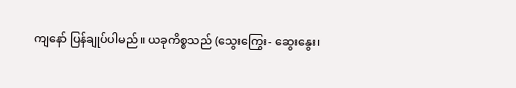ကျနော် ပြန်ချုပ်ပါမည်။ ယခုကိစ္စသည် (သွေးကြွေး- ဆွေးနွေး၊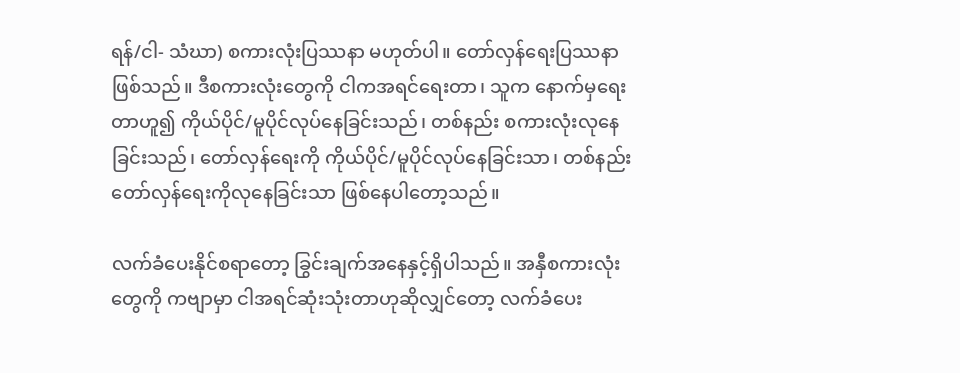ရန်/ငါ- သံဃာ) စကားလုံးပြဿနာ မဟုတ်ပါ။ တော်လှန်ရေးပြဿနာဖြစ်သည်။ ဒီစကားလုံးတွေကို ငါကအရင်ရေးတာ၊ သူက နောက်မှရေးတာဟူ၍ ကိုယ်ပိုင်/မူပိုင်လုပ်နေခြင်းသည်၊ တစ်နည်း စကားလုံးလုနေခြင်းသည်၊ တော်လှန်ရေးကို ကိုယ်ပိုင်/မူပိုင်လုပ်နေခြင်းသာ၊ တစ်နည်း တော်လှန်ရေးကိုလုနေခြင်းသာ ဖြစ်နေပါတော့သည်။

လက်ခံပေးနိုင်စရာတော့ ခြွင်းချက်အနေနှင့်ရှိပါသည်။ အနှီစကားလုံးတွေကို ကဗျာမှာ ငါအရင်ဆုံးသုံးတာဟုဆိုလျှင်တော့ လက်ခံပေး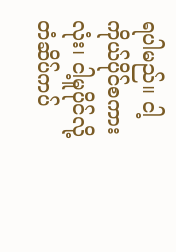ရပါမည်။ ငါ့ကိုယ်ပိုင်စကားလုံး၊ ငါ့မူပိုင်လို့ တံဆိပ်ကပ်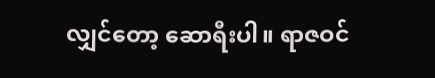လျှင်တော့ ဆောရီးပါ။ ရာဇဝင်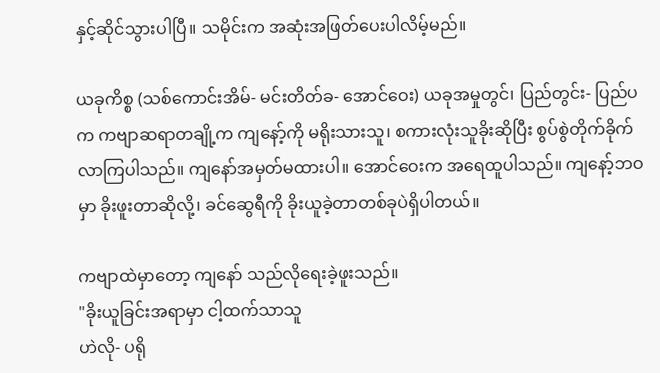နှင့်ဆိုင်သွားပါပြီ။ သမိုင်းက အဆုံးအဖြတ်ပေးပါလိမ့်မည်။

ယခုကိစ္စ (သစ်ကောင်းအိမ်- မင်းတိတ်ခ- အောင်ဝေး) ယခုအမှုတွင်၊ ပြည်တွင်း- ပြည်ပက ကဗျာဆရာတချို့က ကျနော့်ကို မရိုးသားသူ၊ စကားလုံးသူခိုးဆိုပြီး စွပ်စွဲတိုက်ခိုက်လာကြပါသည်။ ကျနော်အမှတ်မထားပါ။ အောင်ဝေးက အရေထူပါသည်။ ကျနော့်ဘဝမှာ ခိုးဖူးတာဆိုလို့၊ ခင်ဆွေရီကို ခိုးယူခဲ့တာတစ်ခုပဲရှိပါတယ်။

ကဗျာထဲမှာတော့ ကျနော် သည်လိုရေးခဲ့ဖူးသည်။
"ခိုးယူခြင်းအရာမှာ ငါ့ထက်သာသူ
ဟဲလို- ပရို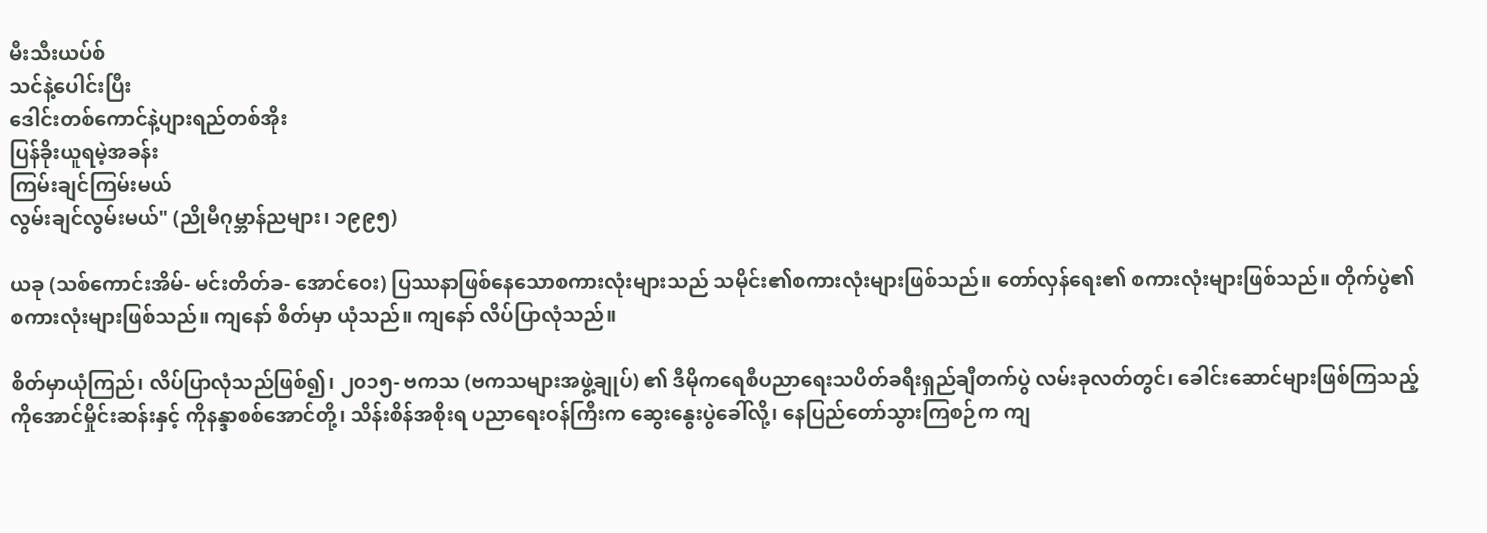မီးသီးယပ်စ်
သင်နဲ့ပေါင်းပြီး
ဒေါင်းတစ်ကောင်နဲ့ပျားရည်တစ်အိုး
ပြန်ခိုးယူရမဲ့အခန်း
ကြမ်းချင်ကြမ်းမယ်
လွမ်းချင်လွမ်းမယ်" (ညိုမီဂုမ္ဘာန်ညများ၊ ၁၉၉၅)

ယခု (သစ်ကောင်းအိမ်- မင်းတိတ်ခ- အောင်ဝေး) ပြဿနာဖြစ်နေသောစကားလုံးများသည် သမိုင်း၏စကားလုံးများဖြစ်သည်။ တော်လှန်ရေး၏ စကားလုံးများဖြစ်သည်။ တိုက်ပွဲ၏ စကားလုံးများဖြစ်သည်။ ကျနော် စိတ်မှာ ယုံသည်။ ကျနော် လိပ်ပြာလုံသည်။

စိတ်မှာယုံကြည်၊ လိပ်ပြာလုံသည်ဖြစ်၍၊ ၂၀၁၅- ဗကသ (ဗကသများအဖွဲ့ချုပ်) ၏ ဒီမိုကရေစီပညာရေးသပိတ်ခရီးရှည်ချီတက်ပွဲ လမ်းခုလတ်တွင်၊ ခေါင်းဆောင်များဖြစ်ကြသည့် ကိုအောင်မှိုင်းဆန်းနှင့် ကိုနန္ဒာစစ်အောင်တို့၊ သိန်းစိန်အစိုးရ ပညာရေးဝန်ကြီးက ဆွေးနွေးပွဲခေါ်လို့၊ နေပြည်တော်သွားကြစဉ်က ကျ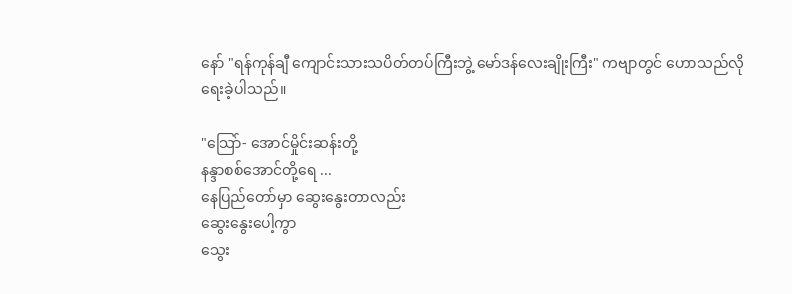နော် "ရန်ကုန်ချီ ကျောင်းသားသပိတ်တပ်ကြီးဘွဲ့ မော်ဒန်လေးချိုးကြီး" ကဗျာတွင် ဟောသည်လိုရေးခဲ့ပါသည်။

"သြော်- အောင်မှိုင်းဆန်းတို့
နန္ဒာစစ်အောင်တို့ရေ ...
နေပြည်တော်မှာ ဆွေးနွေးတာလည်း
ဆွေးနွေးပေါ့ကွာ
သွေး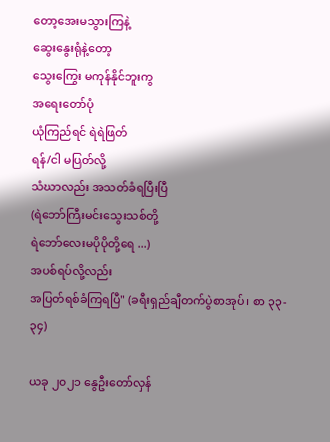တော့အေးမသွားကြနဲ့
ဆွေးနွေးရုံနဲ့တော့
သွေးကြွေး မကုန်နိုင်ဘူးကွ
အရေးတော်ပုံ
ယုံကြည်ရင် ရဲရဲဖြတ်
ရန်/ငါ မပြတ်လို့
သံဃာလည်း အသတ်ခံရပြီးပြီ
(ရဲဘော်ကြီးမင်းသွေးသစ်တို့
ရဲဘော်လေးမပိုပိုတို့ရေ ...)
အပစ်ရပ်လို့လည်း
အပြတ်ရစ်ခံကြရပြီ" (ခရီးရှည်ချီတက်ပွဲစာအုပ်၊ စာ ၃၃- ၃၄)

ယခု ၂၀၂၁ နွေဦးတော်လှန်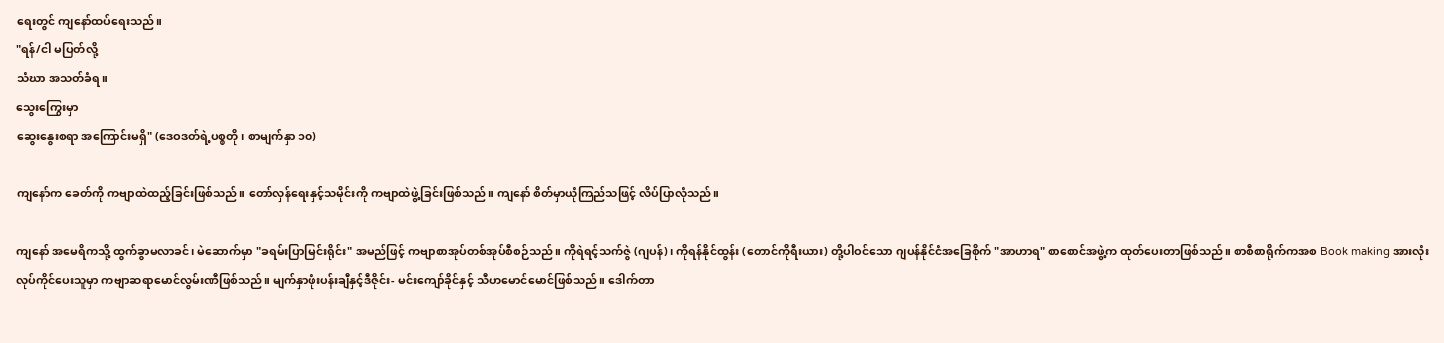ရေးတွင် ကျနော်ထပ်ရေးသည်။
"ရန်/ငါ မပြတ်လို့
သံဃာ အသတ်ခံရ။
သွေးကြွေးမှာ
ဆွေးနွေးစရာ အကြောင်းမရှိ" (ဒေဝဒတ်ရဲ့ပစ္စတို၊ စာမျက်နှာ ၁၀)

ကျနော်က ခေတ်ကို ကဗျာထဲထည့်ခြင်းဖြစ်သည်။ တော်လှန်ရေးနှင့်သမိုင်းကို ကဗျာထဲဖွဲ့ခြင်းဖြစ်သည်။ ကျနော် စိတ်မှာယုံကြည်သဖြင့် လိပ်ပြာလုံသည်။

ကျနော် အမေရိကသို့ ထွက်ခွာမလာခင်၊ မဲဆောက်မှာ "ခရမ်းပြာမြင်းရိုင်း" အမည်ဖြင့် ကဗျာစာအုပ်တစ်အုပ်စီစဉ်သည်။ ကိုရဲရင့်သက်ဇွဲ (ဂျပန်)၊ ကိုရန်နိုင်ထွန်း (တောင်ကိုရီးယား) တို့ပါဝင်သော ဂျပန်နိုင်ငံအခြေစိုက် "အာဟာရ" စာစောင်အဖွဲ့က ထုတ်ပေးတာဖြစ်သည်။ စာစီစာရိုက်ကအစ Book making အားလုံး လုပ်ကိုင်ပေးသူမှာ ကဗျာဆရာမောင်လွမ်းဏီဖြစ်သည်။ မျက်နှာဖုံးပန်းချီနှင့်ဒီဇိုင်း- မင်းကျော်ခိုင်နှင့် သီဟမောင်မောင်ဖြစ်သည်။ ဒေါက်တာ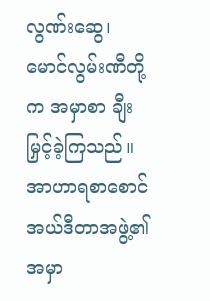လွဏ်းဆွေ၊ မောင်လွမ်းဏီတို့က အမှာစာ ချီးမြှင့်ခဲ့ကြသည်။ အာဟာရစာစောင်အယ်ဒီတာအဖွဲ့၏ အမှာ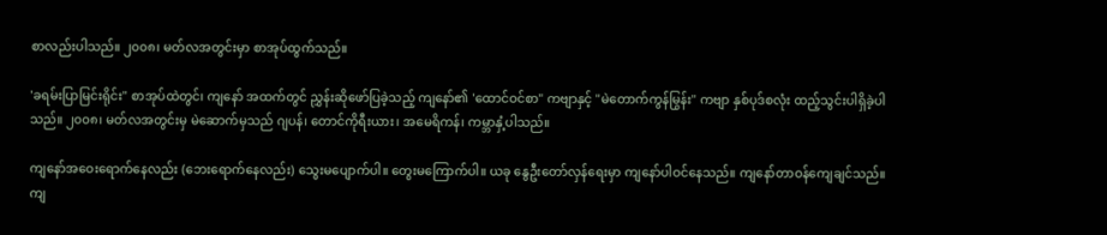စာလည်းပါသည်။ ၂၀၀၈၊ မတ်လအတွင်းမှာ စာအုပ်ထွက်သည်။

'ခရမ်းပြာမြင်းရိုင်း" စာအုပ်ထဲတွင်၊ ကျနော် အထက်တွင် ညွှန်းဆိုဖော်ပြခဲ့သည့် ကျနော်၏ 'ထောင်ဝင်စာ" ကဗျာနှင့် "မဲတောက်ကွန်မြွန်း" ကဗျာ နှစ်ပုဒ်စလုံး ထည့်သွင်းပါရှိခဲ့ပါသည်။ ၂၀၀၈၊ မတ်လအတွင်းမှ မဲဆောက်မှသည် ဂျပန်၊ တောင်ကိုရီးယား၊ အမေရိကန်၊ ကမ္ဘာနှံ့ပါသည်။

ကျနော်အဝေးရောက်နေလည်း (ဘေးရောက်နေလည်း) သွေးမပျောက်ပါ။ တွေးမကြောက်ပါ။ ယခု နွေဦးတော်လှန်ရေးမှာ ကျနော်ပါဝင်နေသည်။ ကျနော်တာဝန်ကျေချင်သည်။ ကျ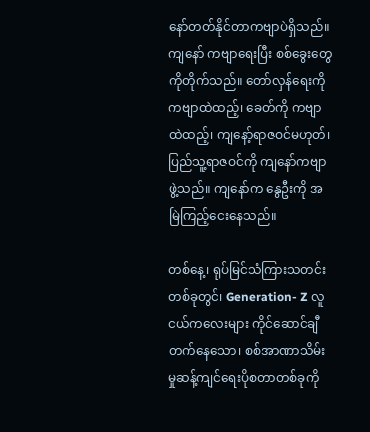နော်တတ်နိုင်တာကဗျာပဲရှိသည်။ ကျနော် ကဗျာရေးပြီး စစ်ခွေးတွေကိုတိုက်သည်။ တော်လှန်ရေးကို ကဗျာထဲထည့်၊ ခေတ်ကို ကဗျာထဲထည့်၊ ကျနော့်ရာဇဝင်မဟုတ်၊ ပြည်သူ့ရာဇဝင်ကို ကျနော်ကဗျာဖွဲ့သည်။ ကျနော်က နွေဦးကို အမြဲကြည့်ငေးနေသည်။

တစ်နေ့၊ ရုပ်မြင်သံကြားသတင်းတစ်ခုတွင်၊ Generation- Z လူငယ်ကလေးများ ကိုင်ဆောင်ချီတက်နေသော၊ စစ်အာဏာသိမ်းမှုဆန့်ကျင်ရေးပိုစတာတစ်ခုကို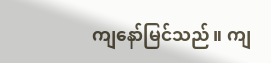ကျနော်မြင်သည်။ ကျ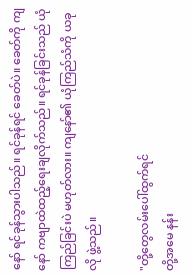နော် ရင်ခုန်သွားပါသည်။ ရင်ခုန်ရင် ခေတ်ပဲ။ ခေတ်ကို ကျနော် ကဗျာထဲထည့်ရေးချလိုက်သည်။ ရင်ခုန်ခြင်းသည် ယုံကြည်ခြင်းပဲ မဟုတ်လား။ ကျနော်၏ ယုံကြည်သံကို ယခုလို ဖွဲ့သည်။

"တို့တွေလမ်းပေါ်ထွက်ရင်
တို့အမေ နန်း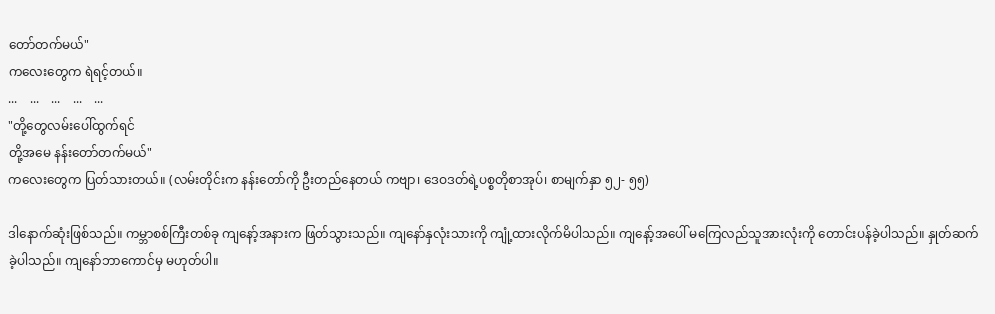တော်တက်မယ်"
ကလေးတွေက ရဲရင့်တယ်။
...    ...    ...    ...    ...
"တို့တွေလမ်းပေါ်ထွက်ရင်
တို့အမေ နန်းတော်တက်မယ်"
ကလေးတွေက ပြတ်သားတယ်။ (လမ်းတိုင်းက နန်းတော်ကို ဦးတည်နေတယ် ကဗျာ၊ ဒေဝဒတ်ရဲ့ပစ္စတိုစာအုပ်၊ စာမျက်နှာ ၅၂- ၅၅)

ဒါနောက်ဆုံးဖြစ်သည်။ ကမ္ဘာစစ်ကြီးတစ်ခု ကျနော့်အနားက ဖြတ်သွားသည်။ ကျနော်နှလုံးသားကို ကျုံ့ထားလိုက်မိပါသည်။ ကျနော့်အပေါ် မကြေလည်သူအားလုံးကို တောင်းပန်ခဲ့ပါသည်။ နှုတ်ဆက်ခဲ့ပါသည်။ ကျနော်ဘာကောင်မှ မဟုတ်ပါ။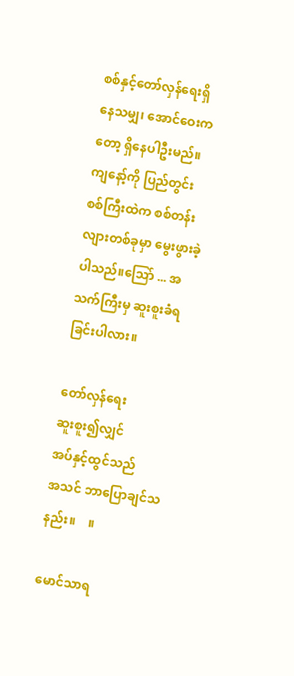စစ်နှင့်တော်လှန်ရေးရှိနေသမျှ၊ အောင်ဝေးကတော့ ရှိနေပါဦးမည်။ ကျနော့်ကို ပြည်တွင်းစစ်ကြီးထဲက စစ်တန်းလျားတစ်ခုမှာ မွေးဖွားခဲ့ပါသည်။သြော် ... အသက်ကြီးမှ ဆူးစူးခံရခြင်းပါလား။

တော်လှန်ရေး
ဆူးစူး၍လျှင်
အပ်နှင့်ထွင်သည်
အသင် ဘာပြောချင်သနည်း။    ။

မောင်သာရ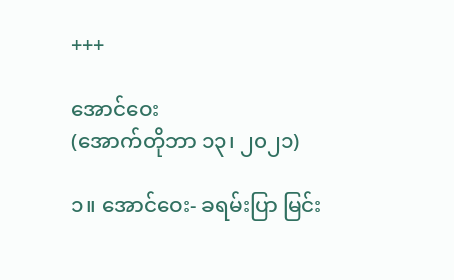+++

အောင်ဝေး
(အောက်တိုဘာ ၁၃၊ ၂၀၂၁)

၁။ အောင်ဝေး- ခရမ်းပြာ မြင်း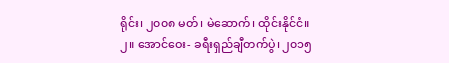ရိုင်း၊ ၂၀၀၈ မတ်၊ မဲဆောက်၊ ထိုင်းနိုင်ငံ။
၂။ အောင်ဝေး- ခရီးရှည်ချီတက်ပွဲ၊ ၂၀၁၅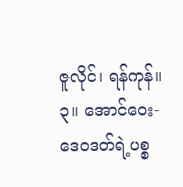ဇူလိုင်၊ ရန်ကုန်။
၃။ အောင်ဝေး- ဒေဝဒတ်ရဲ့ပစ္စ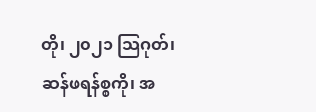တို၊ ၂၀၂၁ သြဂုတ်၊ ဆန်ဖရန်စ္စကို၊ အ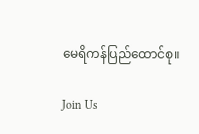မေရိကန်ပြည်ထောင်စု။

Join Us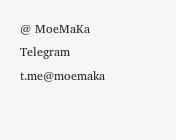@ MoeMaKa Telegram
t.me@moemaka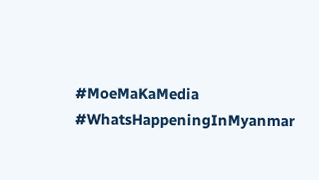#MoeMaKaMedia
#WhatsHappeningInMyanmar